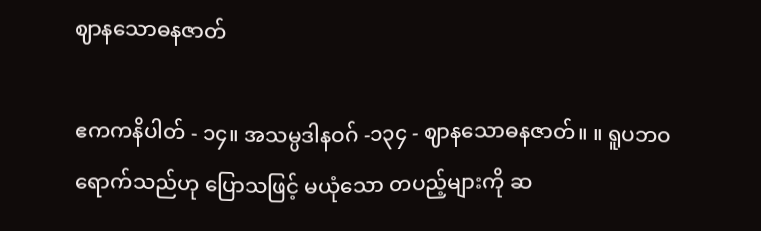ဈာနသောဓနဇာတ်

ဧကကနိပါတ် - ၁၄။ အသမ္ပဒါနဝဂ် -၁၃၄ - ဈာနသောဓနဇာတ်။ ။ ရူပဘဝ ရောက်သည်ဟု ပြောသဖြင့် မယုံသော တပည့်များကို ဆ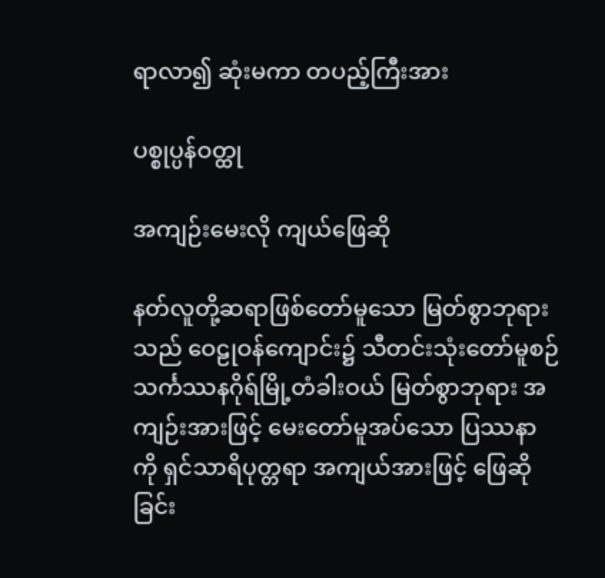ရာလာ၍ ဆုံးမကာ တပည့်ကြီးအား

ပစ္စုပ္ပန်ဝတ္ထု

အကျဉ်းမေးလို ကျယ်ဖြေဆို

နတ်လူတို့ဆရာဖြစ်တော်မူသော မြတ်စွာဘုရားသည် ဝေဠုဝန်ကျောင်း၌ သီတင်းသုံးတော်မူစဉ် သင်္ကဿနဂိုရ်မြို့တံခါးဝယ် မြတ်စွာဘုရား အကျဉ်းအားဖြင့် မေးတော်မူအပ်သော ပြဿနာကို ရှင်သာရိပုတ္တရာ အကျယ်အားဖြင့် ဖြေဆိုခြင်း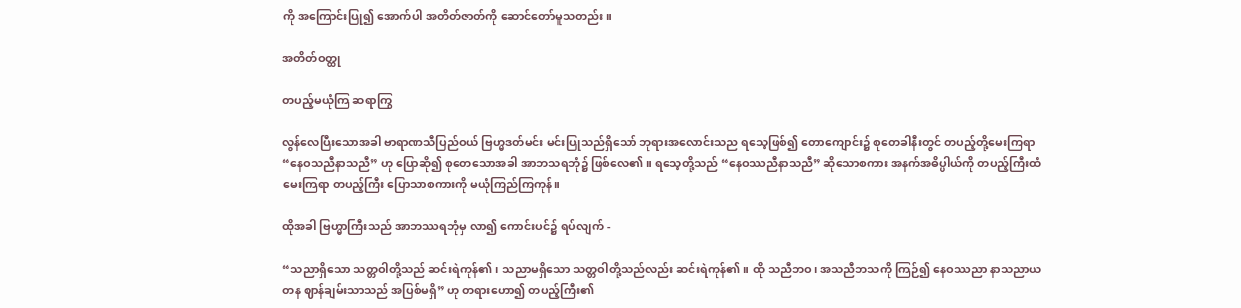ကို အကြောင်းပြု၍ အောက်ပါ အတိတ်ဇာတ်ကို ဆောင်တော်မူသတည်း။

အတိတ်ဝတ္ထု

တပည့်မယုံကြ ဆရာကြွ

လွန်လေပြီးသောအခါ ဗာရာဏသီပြည်ဝယ် ဗြဟ္မဒတ်မင်း မင်းပြုသည်ရှိသော် ဘုရားအလောင်းသည ရသေ့ဖြစ်၍ တောကျောင်း၌ စုတေခါနီးတွင် တပည့်တို့မေးကြရာ “နေဝသညီနာသညီ” ဟု ပြောဆို၍ စုတေသောအခါ အာဘသရဘုံ၌ ဖြစ်လေ၏။ ရသေ့တို့သည် “နေဝဿညီနာသညီ” ဆိုသောစကား အနက်အဓိပ္ပါယ်ကို တပည့်ကြီးထံ မေးကြရာ တပည့်ကြီး ပြောသာစကားကို မယုံကြည်ကြကုန်။

ထိုအခါ ဗြဟ္မာကြီးသည် အာဘဿရဘုံမှ လာ၍ ကောင်းပင်၌ ရပ်လျက် -

“သညာရှိသော သတ္တဝါတို့သည် ဆင်းရဲကုန်၏၊ သညာမရှိသော သတ္တဝါတို့သည်လည်း ဆင်းရဲကုန်၏။ ထို သညီဘဝ၊ အသညီဘသကို ကြဉ်၍ နေဝဿညာ နာသညာယတန ဈာန်ချမ်းသာသည် အပြစ်မရှိ” ဟု တရားဟော၍ တပည့်ကြီး၏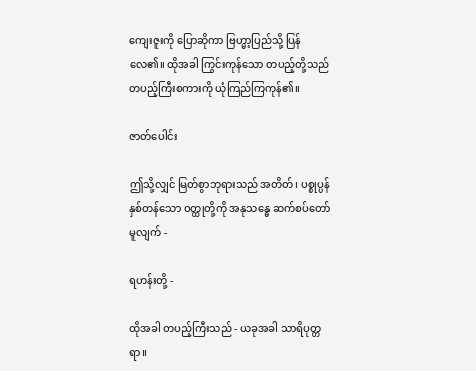ကျေးဇူးကို ပြောဆိုကာ ဗြဟ္မာ့ပြည်သို့ ပြန်လေ၏။ ထိုအခါ ကြွင်းကုန်သော တပည့်တို့သည် တပည့်ကြီးစကားကို ယုံကြည်ကြကုန်၏။

ဇာတ်ပေါင်း

ဤသို့လျှင် မြတ်စွာဘုရားသည် အတိတ်၊ ပစ္စုပ္ပန် နှစ်တန်သော ဝတ္ထုတို့ကို အနုသန္ဓေ ဆက်စပ်တော်မူလျက် -

ရဟန်းတို့ -

ထိုအခါ တပည့်ကြီးသည် - ယခုအခါ သာရိပုတ္တရာ။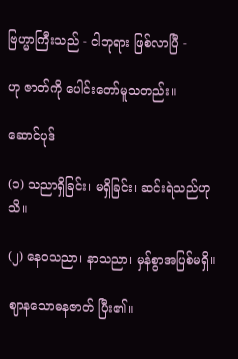ဗြဟ္မာကြီးသည် - ငါဘုရား ဖြစ်လာပြီ -

ဟု ဇာတ်ကို ပေါင်းတော်မူသတည်း။

ဆောင်ပုဒ်

(၁) သညာရှိခြင်း၊ မရှိခြင်း၊ ဆင်းရဲသည်ဟုသိ။

(၂) နေဝသညာ၊ နာသညာ၊ မှန်စွာအပြစ်မရှိ။

ဈာနသောဓနဇာတ် ပြီး၏။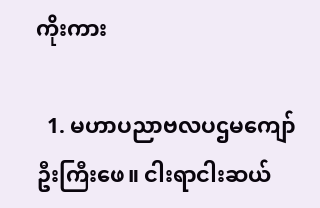ကိုးကား

  1. မဟာပညာဗလပဌမကျော်ဦးကြီးဖေ။ ငါးရာငါးဆယ်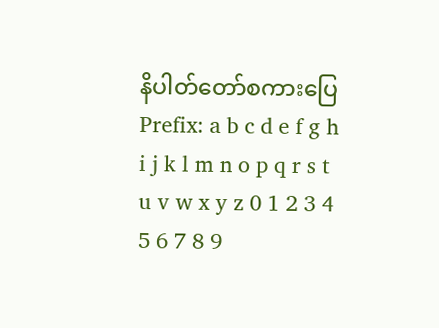နိပါတ်တော်စကားပြေ
Prefix: a b c d e f g h i j k l m n o p q r s t u v w x y z 0 1 2 3 4 5 6 7 8 9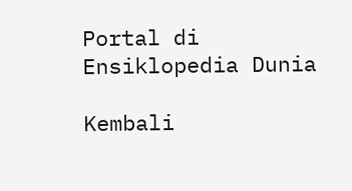Portal di Ensiklopedia Dunia

Kembali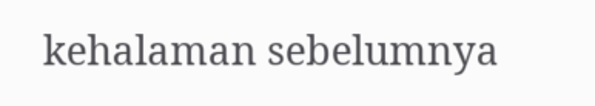kehalaman sebelumnya